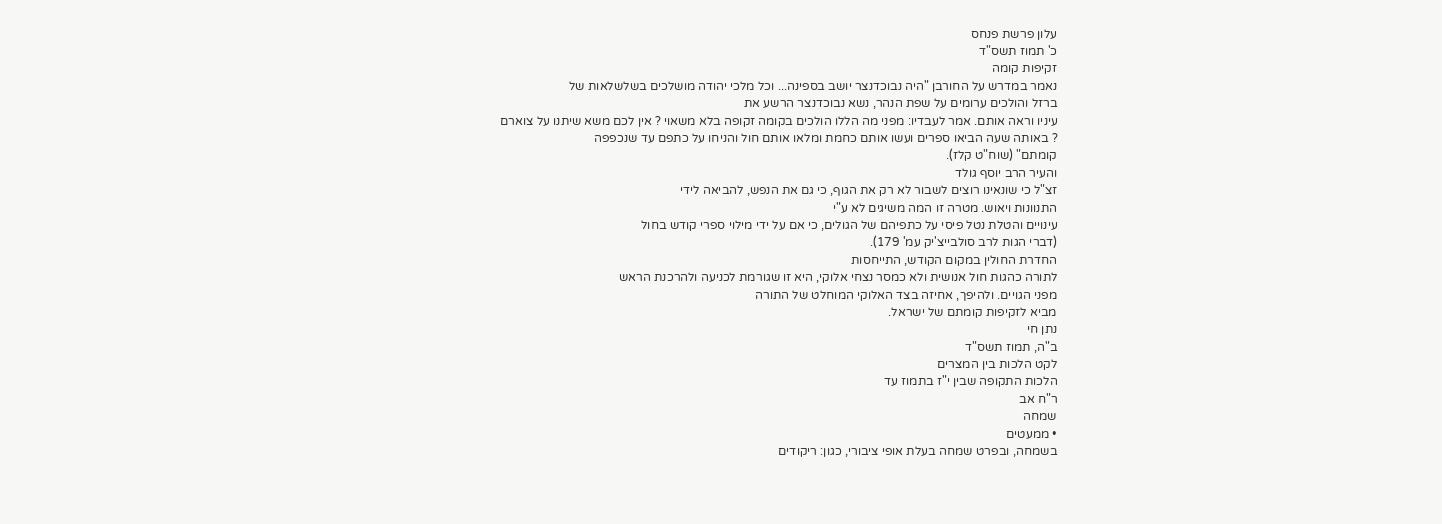עלון פרשת פנחס
כ' תמוז תשס"ד
זקיפות קומה
נאמר במדרש על החורבן "היה נבוכדנצר יושב בספינה... וכל מלכי יהודה מושלכים בשלשלאות של
ברזל והולכים ערומים על שפת הנהר, נשא נבוכדנצר הרשע את
עיניו וראה אותם. אמר לעבדיו: מפני מה הללו הולכים בקומה זקופה בלא משאוי ? אין לכם משא שיתנו על צוארם
? באותה שעה הביאו ספרים ועשו אותם כחמת ומלאו אותם חול והניחו על כתפם עד שנכפפה
קומתם" (שוח"ט קלז).
והעיר הרב יוסף גולד
זצ"ל כי שונאינו רוצים לשבור לא רק את הגוף, כי גם את הנפש, להביאה לידי
התנוונות ויאוש. מטרה זו המה משיגים לא ע"י
עינויים והטלת נטל פיסי על כתפיהם של הגולים, כי אם על ידי מילוי ספרי קודש בחול
(דברי הגות לרב סולבייצ'יק עמ' 179).
החדרת החולין במקום הקודש, התייחסות
לתורה כהגות חול אנושית ולא כמסר נצחי אלוקי, היא זו שגורמת לכניעה ולהרכנת הראש
מפני הגויים. ולהיפך, אחיזה בצד האלוקי המוחלט של התורה
מביא לזקיפות קומתם של ישראל.
נתן חי
ב"ה, תמוז תשס"ד
לקט הלכות בין המצרים
הלכות התקופה שבין י"ז בתמוז עד
ר"ח אב
שמחה
• ממעטים
בשמחה, ובפרט שמחה בעלת אופי ציבורי, כגון: ריקודים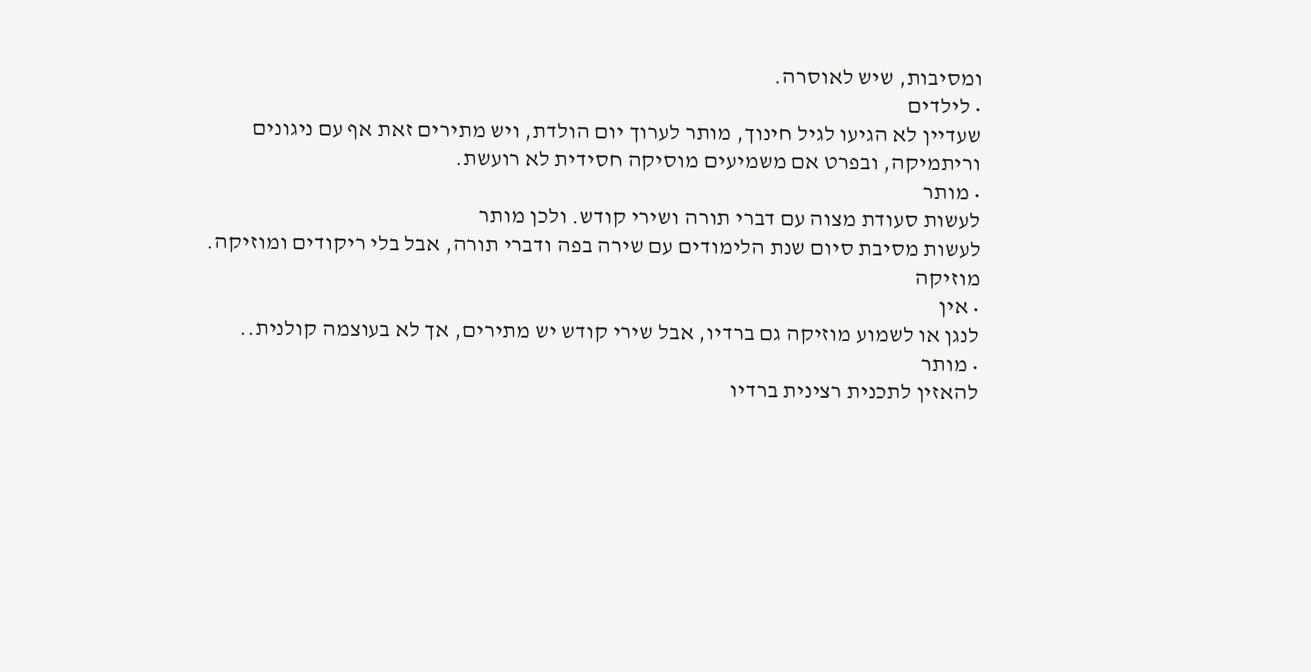ומסיבות, שיש לאוסרה.
• לילדים
שעדיין לא הגיעו לגיל חינוך, מותר לערוך יום הולדת, ויש מתירים זאת אף עם ניגונים
וריתמיקה, ובפרט אם משמיעים מוסיקה חסידית לא רועשת.
• מותר
לעשות סעודת מצוה עם דברי תורה ושירי קודש. ולכן מותר
לעשות מסיבת סיום שנת הלימודים עם שירה בפה ודברי תורה, אבל בלי ריקודים ומוזיקה.
מוזיקה
• אין
לנגן או לשמוע מוזיקה גם ברדיו, אבל שירי קודש יש מתירים, אך לא בעוצמה קולנית..
• מותר
להאזין לתכנית רצינית ברדיו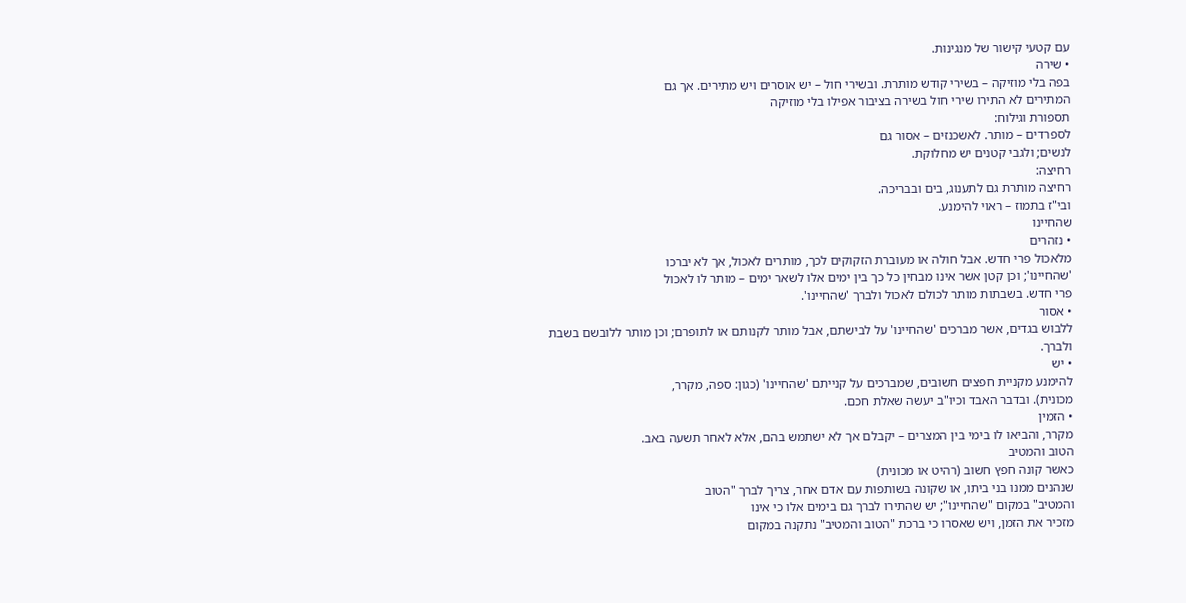עם קטעי קישור של מנגינות.
• שירה
בפה בלי מוזיקה – בשירי קודש מותרת. ובשירי חול – יש אוסרים ויש מתירים. אך גם
המתירים לא התירו שירי חול בשירה בציבור אפילו בלי מוזיקה
תספורת וגילוח:
לספרדים – מותר. לאשכנזים – אסור גם
לנשים; ולגבי קטנים יש מחלוקת.
רחיצה:
רחיצה מותרת גם לתענוג, בים ובבריכה.
ובי"ז בתמוז – ראוי להימנע.
שהחיינו
• נזהרים
מלאכול פרי חדש. אבל חולה או מעוברת הזקוקים לכך, מותרים לאכול, אך לא יברכו
'שהחיינו'; וכן קטן אשר אינו מבחין כל כך בין ימים אלו לשאר ימים – מותר לו לאכול
פרי חדש. בשבתות מותר לכולם לאכול ולברך 'שהחיינו'.
• אסור
ללבוש בגדים, אשר מברכים 'שהחיינו' על לבישתם, אבל מותר לקנותם או לתופרם; וכן מותר ללובשם בשבת
ולברך.
• יש
להימנע מקניית חפצים חשובים, שמברכים על קנייתם 'שהחיינו' (כגון: ספה, מקרר,
מכונית). ובדבר האבד וכיו"ב יעשה שאלת חכם.
• הזמין
מקרר, והביאו לו בימי בין המצרים – יקבלם אך לא ישתמש בהם, אלא לאחר תשעה באב.
הטוב והמטיב
כאשר קונה חפץ חשוב (רהיט או מכונית)
שנהנים ממנו בני ביתו, או שקונה בשותפות עם אדם אחר, צריך לברך "הטוב
והמטיב" במקום "שהחיינו"; יש שהתירו לברך גם בימים אלו כי אינו
מזכיר את הזמן, ויש שאסרו כי ברכת "הטוב והמטיב" נתקנה במקום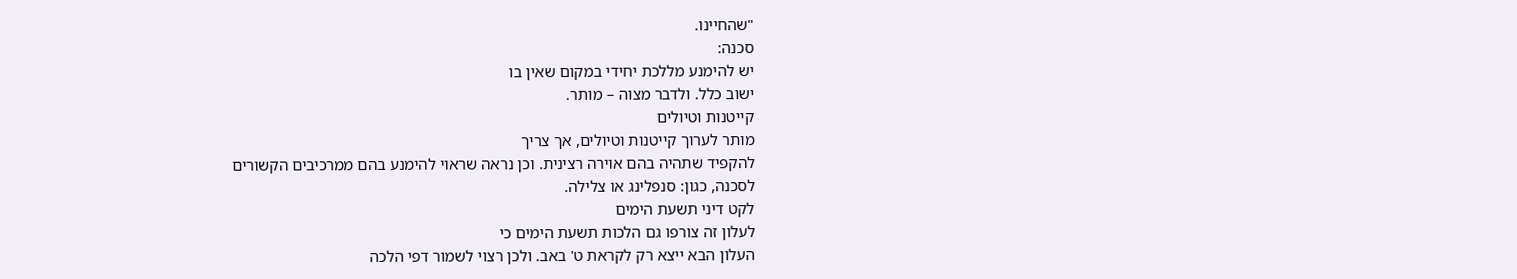"שהחיינו.
סכנה:
יש להימנע מללכת יחידי במקום שאין בו
ישוב כלל. ולדבר מצוה – מותר.
קייטנות וטיולים
מותר לערוך קייטנות וטיולים, אך צריך
להקפיד שתהיה בהם אוירה רצינית. וכן נראה שראוי להימנע בהם ממרכיבים הקשורים
לסכנה, כגון: סנפלינג או צלילה.
לקט דיני תשעת הימים
לעלון זה צורפו גם הלכות תשעת הימים כי
העלון הבא ייצא רק לקראת ט' באב. ולכן רצוי לשמור דפי הלכה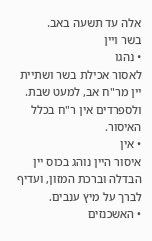אלה עד תשעה באב.
בשר ויין
• נהגו
לאסור אכילת בשר ושתיית יין מר"ח אב, למעט שבת. ולספרדים אין ר"ח בכלל
האיסור.
• אין
איסור היין נוהג בכוס יין הבדלה וברכת המזון, ועדיף לברך על מיץ ענבים.
• האשכנזים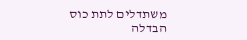משתדלים לתת כוס הבדלה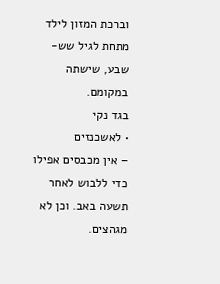וברכת המזון לילד מתחת לגיל שש-שבע, שישתה במקומם.
בגד נקי
• לאשכנזים
– אין מכבסים אפילו כדי ללבוש לאחר תשעה באב. וכן לא מגהצים.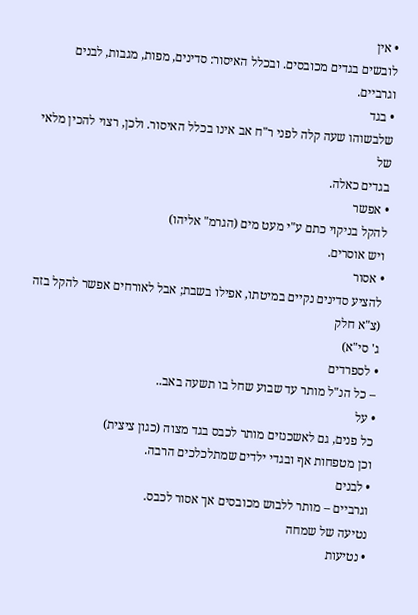• אין
לובשים בגדים מכובסים. ובכלל האיסור: סדינים, מפות, מגבות, לבנים וגרביים.
• בגד
שלבשוהו שעה קלה לפני ר"ח אב אינו בכלל האיסור. ולכן, רצוי להכין מלאי של
בגדים כאלה.
• אפשר
להקל בניקוי כתם ע"י מעט מים (הגרמ" אליהו)
ויש אוסרים.
• אסור
להציע סדינים נקיים במיטתו, אפילו בשבת; אבל לאורחים אפשר להקל בזה (צ"א חלק
ג' סי"א)
• לספרדים
– כל הנ"ל מותר עד שבוע שחל בו תשעה באב..
• על
כל פנים, גם לאשכנזים מותר לכבס בגד מצוה (כגון ציצית)
וכן מטפחות אף ובגדי ילדים שמתלכלכים הרבה.
• לבנים
וגרביים – מותר ללבוש מכובסים אך אסור לכבס.
נטיעה של שמחה
• נטיעות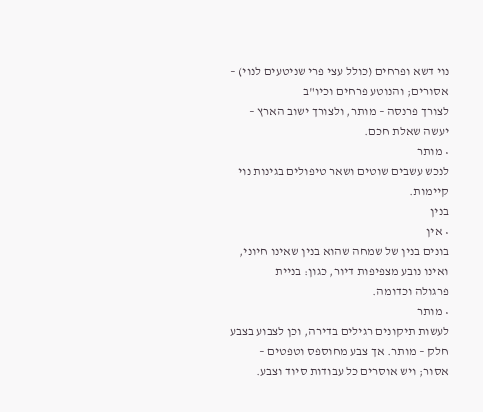נוי דשא ופרחים (כולל עצי פרי שניטעים לנוי) – אסורים; והנוטע פרחים וכיו"ב
לצורך פרנסה – מותר, ולצורך ישוב הארץ – יעשה שאלת חכם.
• מותר
לנכש עשבים שוטים ושאר טיפולים בגינות נוי קיימות.
בנין
• אין
בונים בנין של שמחה שהוא בנין שאינו חיוני, ואינו נובע מצפיפות דיור, כגון: בניית
פרגולה וכדומה.
• מותר
לעשות תיקונים רגילים בדירה, וכן לצבוע בצבע חלק – מותר. אך צבע מחוספס וטפטים –
אסור; ויש אוסרים כל עבודות סיוד וצבע.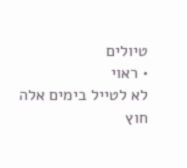טיולים
• ראוי
לא לטייל בימים אלה חוץ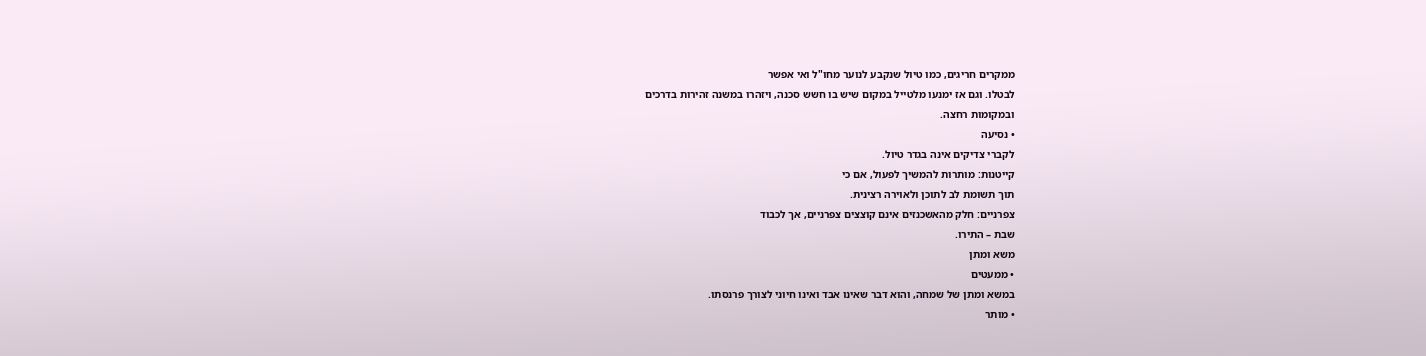ממקרים חריגים, כמו טיול שנקבע לנוער מחו"ל ואי אפשר
לבטלו. וגם אז ימנעו מלטייל במקום שיש בו חשש סכנה, ויזהרו במשנה זהירות בדרכים
ובמקומות רחצה.
• נסיעה
לקברי צדיקים אינה בגדר טיול.
קייטנות: מותרות להמשיך לפעול, אם כי
תוך תשומת לב לתוכן ולאוירה רצינית.
צפרניים: חלק מהאשכנזים אינם קוצצים צפרניים, אך לכבוד
שבת – התירו.
משא ומתן
• ממעטים
במשא ומתן של שמחה, והוא דבר שאינו אבד ואינו חיוני לצורך פרנסתו.
• מותר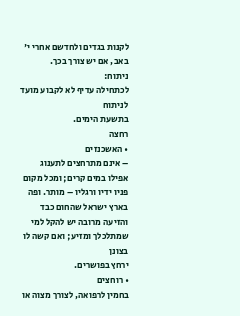לקנות בגדים ולחדשם אחרי י' באב, אם יש צורך בכך.
ניתוח:
לכתחילה עדיף לא לקבוע מועד לניתוח
בתשעת הימים.
רחצה
• האשכנזים
– אינם מתרחצים לתענוג אפילו במים קרים; ומכל מקום פניו ידיו ורגליו – מותר. ופה
בארץ ישראל שהחום כבד והזיעה מרובה יש להקל למי שמתלכלך ומזיע; ואם קשה לו בצונן
ירחץ בפושרים.
• רוחצים
בחמין לרפואה, לצורך מצוה או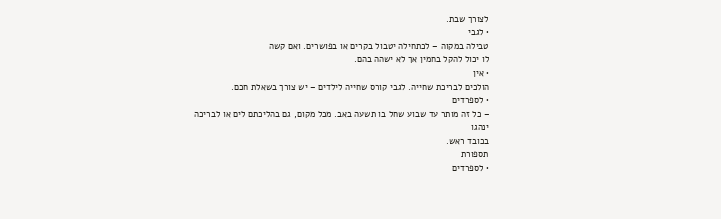לצורך שבת.
• לגבי
טבילה במקוה – לכתחילה יטבול בקרים או בפושרים. ואם קשה
לו יכול להקל בחמין אך לא ישהה בהם.
• אין
הולכים לבריכת שחייה. לגבי קורס שחייה לילדים – יש צורך בשאלת חכם.
• לספרדים
– כל זה מותר עד שבוע שחל בו תשעה באב. מכל מקום, גם בהליכתם לים או לבריכה ינהגו
בכובד ראש.
תספורת
• לספרדים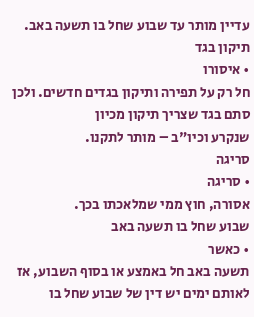עדיין מותר עד שבוע שחל בו תשעה באב.
תיקון בגד
• איסורו
חל רק על תפירה ותיקון בגדים חדשים. ולכן סתם בגד שצריך תיקון מכיון
שנקרע וכיו"ב – מותר לתקנו.
סריגה
• סריגה
אסורה, חוץ ממי שמלאכתו בכך.
שבוע שחל בו תשעה באב
• כאשר
תשעה באב חל באמצע או בסוף השבוע, אז לאותם ימים יש דין של שבוע שחל בו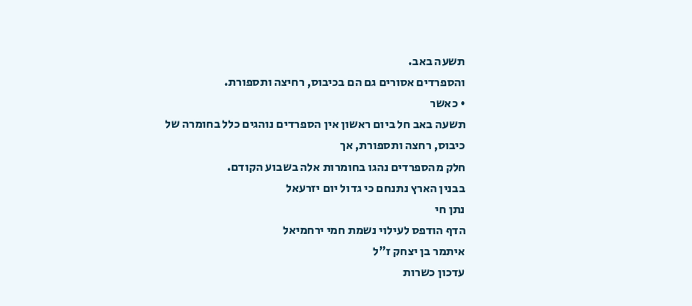תשעה באב.
והספרדים אסורים גם הם בכיבוס, רחיצה ותספורת.
• כאשר
תשעה באב חל ביום ראשון אין הספרדים נוהגים כלל בחומרה של כיבוס, רחצה ותספורת, אך
חלק מהספרדים נהגו בחומרות אלה בשבוע הקודם.
בבנין הארץ נתנחם כי גדול יום יזרעאל
נתן חי
הדף הודפס לעילוי נשמת חמי ירחמיאל
איתמר בן יצחק ז"ל
עדכון כשרות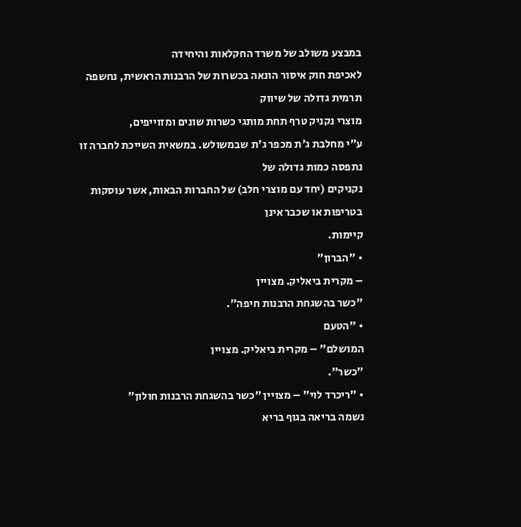במבצע משולב של משרד החקלאות והיחידה
לאכיפת חוק איסור הונאה בכשרות של הרבנות הראשית, נחשפה תרמית גדולה של שיווק
מוצרי נקניק טרף תחת מותגי כשרות שונים ומזוייפים,
ע"י מחלבת ג'ת מכפר ג'ת שבמשולש. במשאית השייכת לחברה זו נתפסה כמות גדולה של
נקניקים (יחד עם מוצרי חלב) של החברות הבאות, אשר עוסקות בטריפות או שכבר אינן
קיימות.
• "הברון"
– מקרית ביאליק. מצויין
"כשר בהשגחת הרבנות חיפה".
• "הטעם
המושלם" – מקרית ביאליק. מצויין
"כשר".
• "ריכרד לוי" – מצויין "כשר בהשגחת הרבנות חולון"
נשמה בריאה בגוף בריא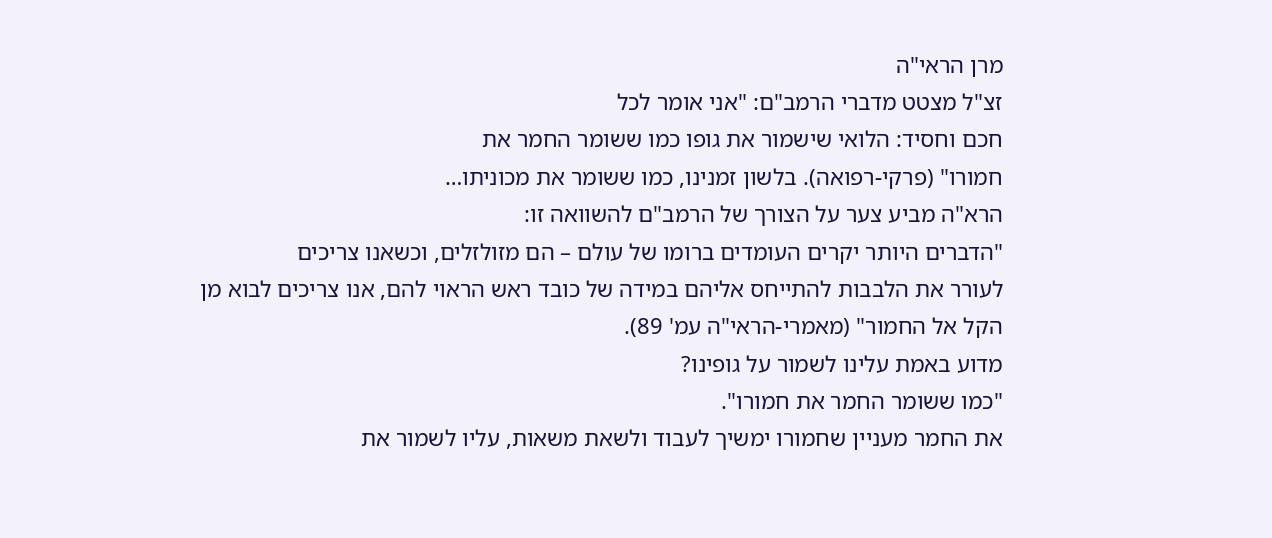מרן הראי"ה
זצ"ל מצטט מדברי הרמב"ם: "אני אומר לכל
חכם וחסיד: הלואי שישמור את גופו כמו ששומר החמר את
חמורו" (פרקי-רפואה). בלשון זמנינו, כמו ששומר את מכוניתו…
הרא"ה מביע צער על הצורך של הרמב"ם להשוואה זו:
"הדברים היותר יקרים העומדים ברומו של עולם – הם מזולזלים, וכשאנו צריכים
לעורר את הלבבות להתייחס אליהם במידה של כובד ראש הראוי להם, אנו צריכים לבוא מן
הקל אל החמור" (מאמרי-הראי"ה עמ' 89).
מדוע באמת עלינו לשמור על גופינו?
"כמו ששומר החמר את חמורו".
את החמר מעניין שחמורו ימשיך לעבוד ולשאת משאות, עליו לשמור את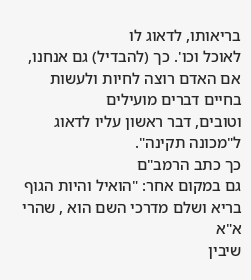בריאותו, לדאוג לו
לאוכל וכו'. כך (להבדיל) גם אנחנו, אם האדם רוצה לחיות ולעשות בחיים דברים מועילים
וטובים, דבר ראשון עליו לדאוג ל"מכונה תקינה".
כך כתב הרמב"ם
גם במקום אחר: "הואיל והיות הגוף בריא ושלם מדרכי השם הוא , שהרי א"א
שיבין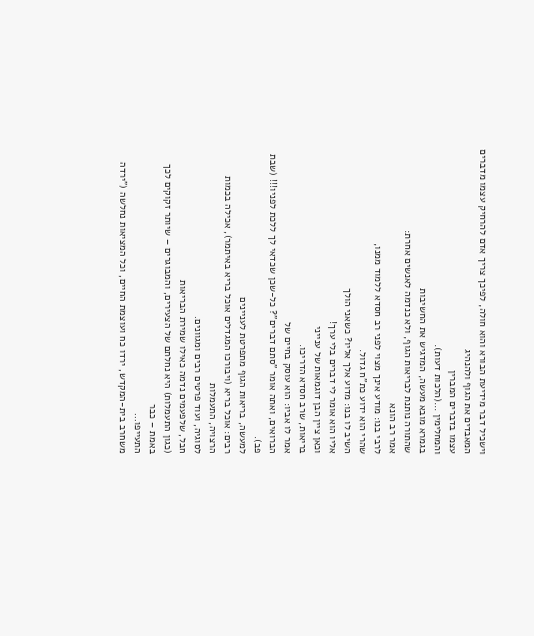וישכיל דבר מידיעת הבורא והוא חולה, לפיכך צריך אדם להרחיק עצמו מדברים המאבדים את הגוף ולהנהיג
עצמו בדברים המברין
והמחלימין …(הלכות דעות).
בגמרא מובא מעשה, המדגיש את החשיבות
שהתורה נותנת לבריאות הגוף, ולא כנדמה לאנשים אחרת:
אמר רב הונא
לרבי בנו: מודע אינך מצוי לפני רב חסדא ללמוד ממנו,
שהרי הוא ידוע כת"ח גדול.
השיב לו בנו: מדוע אלך אליו? כשאני הולך
אליו הוא אומר לי דברים בלי ערך!
וכאן ציין הבן דוגמאות של ענייני
בריאות, שרב חסדא הדריכו.
אמר לו אביו: הוא עוסק בחיים של
הברואים, ואתה אומר "סתם דברים"? כל-שכן שכדאי לך ללכת לפניו!!! (שבת פב).
למעשה, בריאות הגוף מתפרטת לעניינים
רבים: אוכל בריא (ויבורכו המגדלים אוכל בריא באיתמר), אכילה בכמות הרצויה, התעמלות
לסוגיה, ועוד פרטים רבים ומגוונים.
חבל, שלפעמים נדמה כאילו שמירת הבריאות
(כגון התעמלות) היא נחלתם של הצעירים, והמבוגרים – שיותר זקוקים לכך באמת – כבר
התעייפו…
משחרב בית-המקדש, ירדו כח ועוצמת החיים, וכל המציאות נחלשה ("ירדה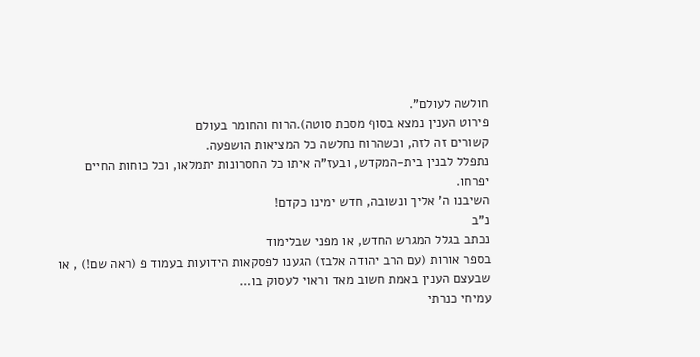חולשה לעולם".
פירוט הענין נמצא בסוף מסכת סוטה).הרוח והחומר בעולם
קשורים זה לזה, וכשהרוח נחלשה כל המציאות הושפעה.
נתפלל לבנין בית-המקדש, ובעז"ה איתו כל החסרונות יתמלאו, וכל כוחות החיים יפרחו.
השיבנו ה' אליך ונשובה, חדש ימינו כקדם!
נ"ב
נכתב בגלל המגרש החדש, או מפני שבלימוד
בספר אורות (עם הרב יהודה אלבז) הגענו לפסקאות הידועות בעמוד פ (ראה שם!) , או
שבעצם הענין באמת חשוב מאד וראוי לעסוק בו…
עמיחי כנרתי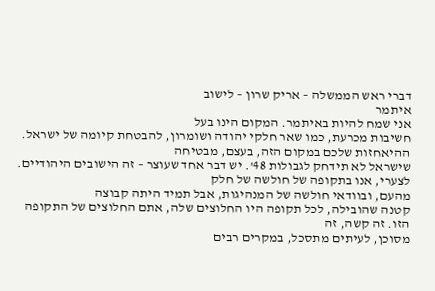דברי ראש הממשלה – אריק שרון – לישוב
איתמר
אני שמח להיות באיתמר. המקום הינו בעל
חשיבות מכרעת, כמו שאר חלקי יהודה ושומרון, להבטחת קיומה של ישראל.
ההיאחזות שלכם במקום הזה, בעצם, מבטיחה
שישראל לא תידחק לגבולות 48'. יש דבר אחד שעוצר – זה הישובים היהודיים.
לצערי, אנו בתקופה של חולשה של חלק
מהעם, ובוודאי חולשה של המנהיגות, אבל תמיד היתה קבוצה
קטנה שהובילה, לכל תקופה היו החלוצים שלה, אתם החלוצים של התקופה הזו. זה קשה, זה
מסוכן, לעיתים מתסכל, במקרים רבים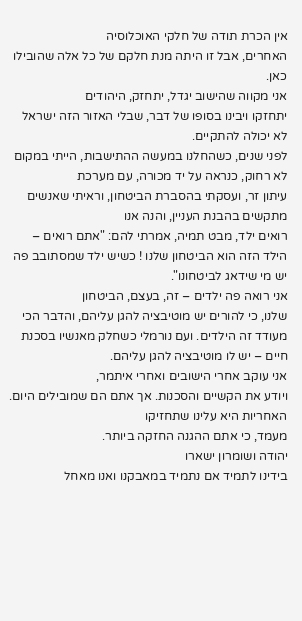אין הכרת תודה של חלקי האוכלוסיה
האחרים, אבל זו היתה מנת חלקם של כל אלה שהובילו כאן.
אני מקווה שהישוב יגדל, יתחזק, היהודים
יתחזקו ויבינו בסופו של דבר, שבלי האזור הזה ישראל לא יכולה להתקיים.
לפני שנים, כשהחלנו במעשה ההתישבות, הייתי במקום לא רחוק, כנראה על יד מכורה, עם מערכת
עיתון זר, ועסקתי בהסברת הביטחון, וראיתי שאנשים מתקשים בהבנת העניין, והנה אנו
רואים ילד, מבט תמיה, אמרתי להם: "אתם רואים –
הילד הזה הוא הביטחון שלנו ! כשיש ילד שמסתובב פה יש מי שידאג לביטחונו".
אני רואה פה ילדים – זה, בעצם, הביטחון
שלנו, כי להורים יש מוטיבציה להגן עליהם, והדבר הכי מעודד זה הילדים. ועם נורמלי כשחלק מאנשיו בסכנת חיים – יש לו מוטיבציה להגן עליהם.
אני עוקב אחרי הישובים ואחרי איתמר,
ויודע את הקשיים והסכנות. אך אתם הם שמובילים היום. האחריות היא עלינו שתחזיקו
מעמד, כי אתם ההגנה החזקה ביותר.
יהודה ושומרון ישארו
בידינו לתמיד אם נתמיד במאבקנו ואנו מאחל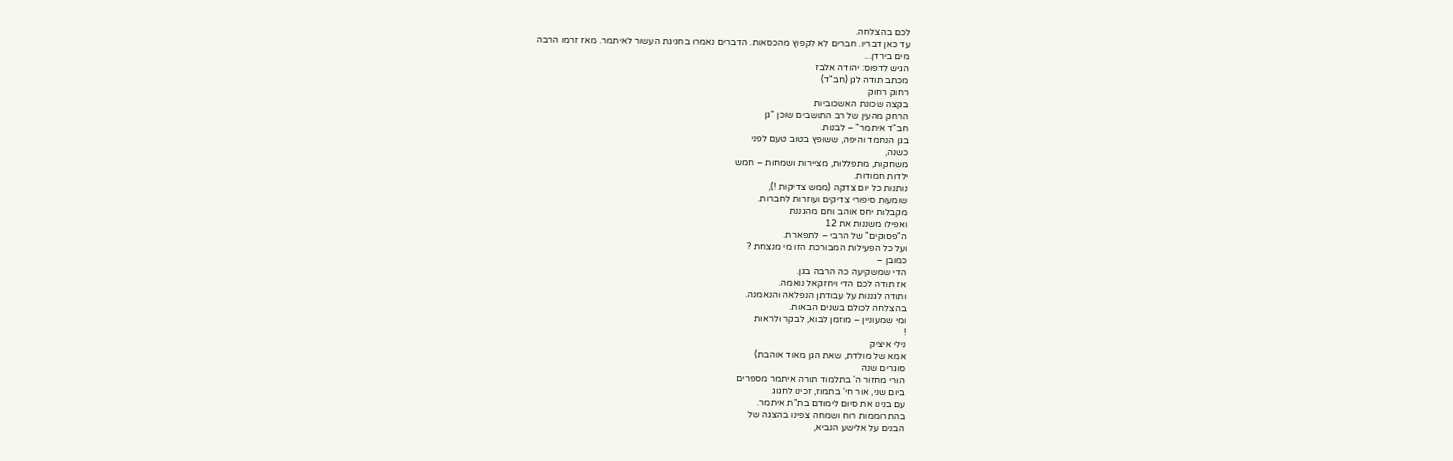לכם בהצלחה.
עד כאן דבריו. חברים לא לקפוץ מהכסאות. הדברים נאמרו בחגיגת העשור לאיתמר. מאז זרמו הרבה
מים בירדן...
הגיש לדפוס: יהודה אלבז
מכתב תודה לגן (חב"ד)
רחוק רחוק
בקצה שכונת האשכוביות
הרחק מהעין של רב התושבים שוכן "גן
חב"ד איתמר" – לבנות.
בגן הנחמד והיפה, ששופץ בטוב טעם לפני
כשנה,
משחקות, מתפללות, מציירות ושמחות – חמש
ילדות חמודות.
נותנות כל יום צדקה (ממש צדיקות !),
שומעות סיפורי צדיקים ועוזרות לחברות.
מקבלות יחס אוהב וחם מהגננת
ואפילו משננות את 12
ה"פסוקים" של הרבי – לתפארת.
ועל כל הפעילות המבורכת הזו מי מנצחת ?
כמובן –
הדי שמשקיעה כה הרבה בגן.
אז תודה לכם הדי ויחזקאל נואמה.
ותודה לגננות על עבודתן הנפלאה והנאמנה.
בהצלחה לכולם בשנים הבאות.
ומי שמעוניין – מוזמן לבוא, לבקר ולראות
!
נילי איציק
אמא של מולדת, שאת הגן מאוד אוהבת)
סוגרים שנה
הורי מחזור ה' בתלמוד תורה איתמר מספרים
ביום שני, אור חי' בתמוז, זכינו לחגוג
עם בנינו את סיום לימודם בת"ת איתמר.
בהתרוממות רוח ושמחה צפינו בהצגה של
הבנים על אלישע הנביא,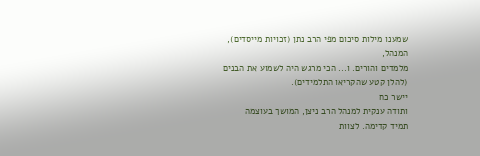שמענו מילות סיכום מפי הרב נתן (זכויות מייסדים), המנהל,
מלמדים והורים. ו... הכי מרגש היה לשמוע את הבנים (להלן קטע שהקריאו התלמידים).
יישר כח
ותודה ענקית למנהל הרב ניצן, המושך בעוצמה
תמיד קדימה. לצוות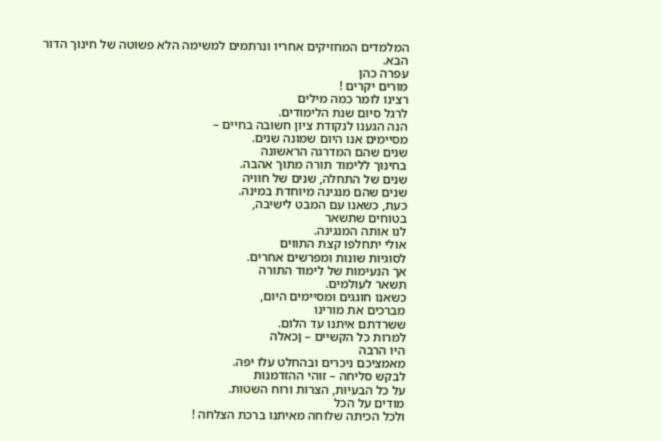המלמדים המחזיקים אחריו ונרתמים למשימה הלא פשוטה של חינוך הדור
הבא.
עפרה כהן
מורים יקרים !
רצינו לומר כמה מילים
לרגל סיום שנת הלימודים.
הנה הגענו לנקודת ציון חשובה בחיים –
מסיימים אנו היום שמונה שנים.
שנים שהם המדרגה הראשונה
בחינוך ללימוד תורה מתוך אהבה.
שנים של התחלה, שנים של חוויה
שנים שהם מנגינה מיוחדת במינה.
כעת, כשאנו עם המבט לישיבה,
בטוחים שתשאר
לנו אותה המנגינה.
אולי יתחלפו קצת התווים
לסוגיות שונות ומפרשים אחרים.
אך הנעימות של לימוד התורה
תשאר לעולמים.
כשאנו חוגגים ומסיימים היום,
מברכים את מורינו
ששרדתם איתנו עד הלום.
למרות כל הקשיים – ןכאלה
היו הרבה
מאמציכם ניכרים ובהחלט עלו יפה.
לבקש סליחה – זוהי ההזדמנות
על כל הבעיות, הצרות ורוח השטות.
מודים על הכל
ולכל הכיתה שלוחה מאיתנו ברכת הצלחה !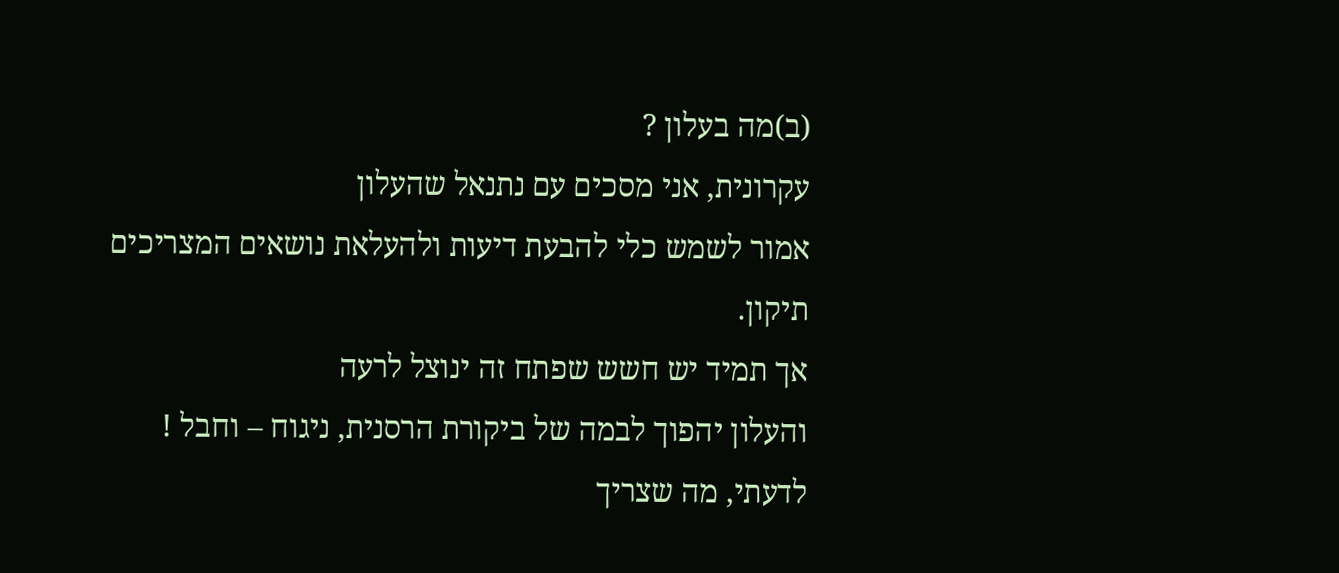(ב)מה בעלון ?
עקרונית, אני מסכים עם נתנאל שהעלון
אמור לשמש כלי להבעת דיעות ולהעלאת נושאים המצריכים
תיקון.
אך תמיד יש חשש שפתח זה ינוצל לרעה
והעלון יהפוך לבמה של ביקורת הרסנית, ניגוח – וחבל !
לדעתי, מה שצריך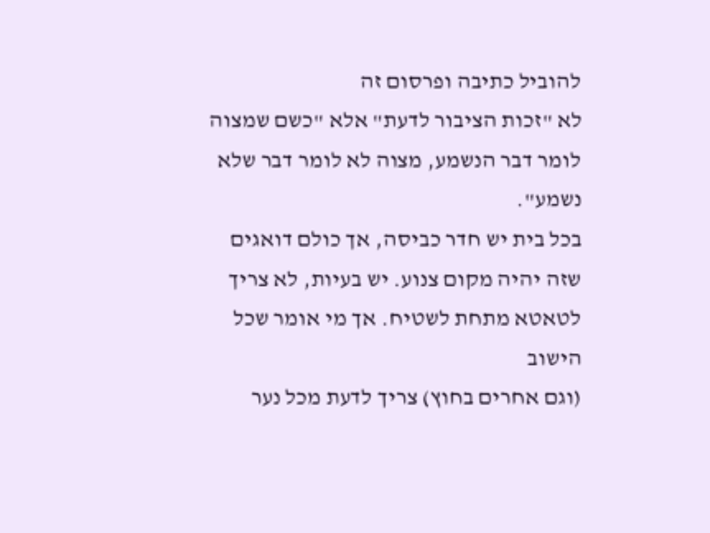להוביל כתיבה ופרסום זה
לא "זכות הציבור לדעת" אלא "כשם שמצוה
לומר דבר הנשמע, מצוה לא לומר דבר שלא נשמע".
בכל בית יש חדר כביסה, אך כולם דואגים
שזה יהיה מקום צנוע. יש בעיות, לא צריך לטאטא מתחת לשטיח. אך מי אומר שכל הישוב
(וגם אחרים בחוץ) צריך לדעת מכל נער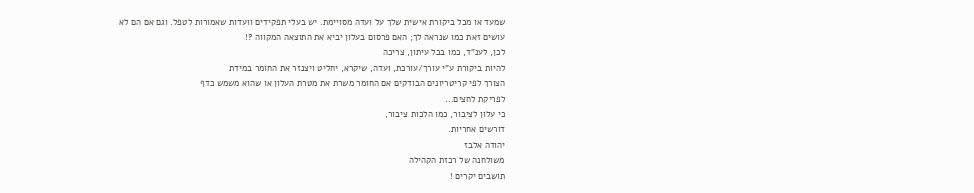שמעד או מכל ביקורת אישית שלך על ועדה מסויימת. יש בעלי תפקידים וועדות שאמורות לטפל. וגם אם הם לא
עושים זאת כמו שנראה לך; האם פרסום בעלון יביא את התוצאה המקווה ?!
לכן, לענ"ד, כמו בכל עיתון, צריכה
להיות ביקורת ע"י עורך/עורכת, ועדה, שיקרא, יחליט ויצנזר את החומר במידת
הצורך לפי קריטריונים הבודקים אם החומר משרת את מטרת העלון או שהוא משמש כדף
לפריקת לחצים...
כי עלון לציבור, כמו הלכות ציבור,
דורשים אחריות.
יהודה אלבז
משולחנה של רכזת הקהילה
תושבים יקרים !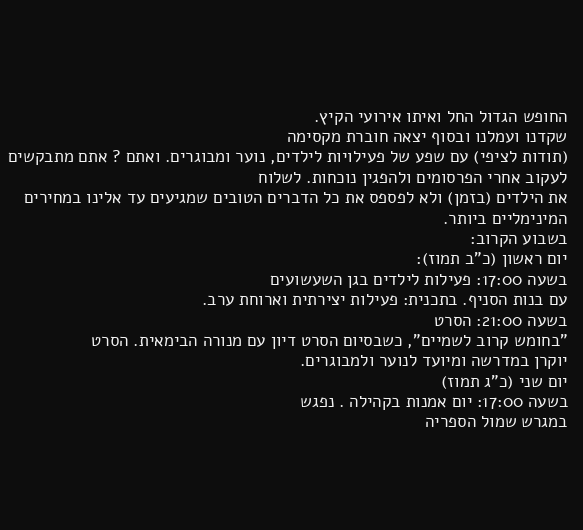החופש הגדול החל ואיתו אירועי הקיץ.
שקדנו ועמלנו ובסוף יצאה חוברת מקסימה
(תודות לציפי) עם שפע של פעילויות לילדים, נוער ומבוגרים. ואתם ? אתם מתבקשים
לעקוב אחרי הפרסומים ולהפגין נוכחות. לשלוח
את הילדים (בזמן) ולא לפספס את כל הדברים הטובים שמגיעים עד אלינו במחירים המינימליים ביותר.
בשבוע הקרוב:
יום ראשון (כ"ב תמוז):
בשעה 17:00: פעילות לילדים בגן השעשועים
עם בנות הסניף. בתכנית: פעילות יצירתית וארוחת ערב.
בשעה 21:00: הסרט
"בחומש קרוב לשמיים", כשבסיום הסרט דיון עם מנורה הבימאית. הסרט
יוקרן במדרשה ומיועד לנוער ולמבוגרים.
יום שני (כ"ג תמוז)
בשעה 17:00: יום אמנות בקהילה . נפגש
במגרש שמול הספריה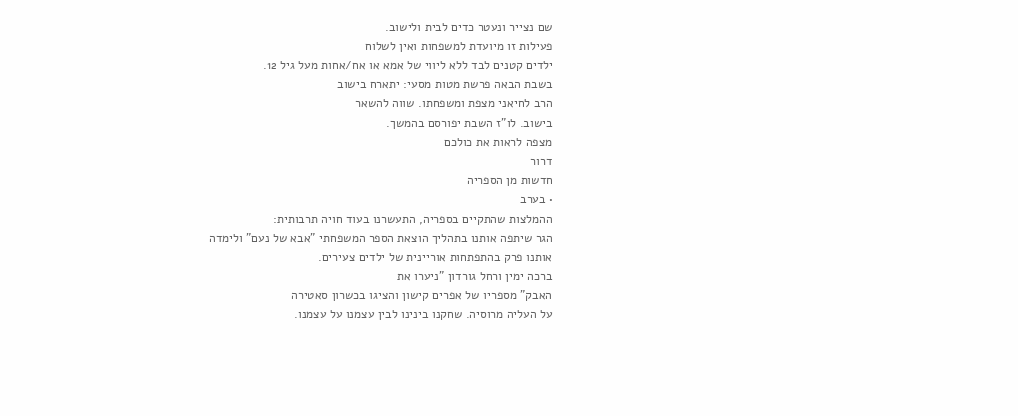שם נצייר ונעטר כדים לבית ולישוב.
פעילות זו מיועדת למשפחות ואין לשלוח
ילדים קטנים לבד ללא ליווי של אמא או אח/אחות מעל גיל 12.
בשבת הבאה פרשת מטות מסעי: יתארח בישוב
הרב לחיאני מצפת ומשפחתו. שווה להשאר
בישוב. לו"ז השבת יפורסם בהמשך.
מצפה לראות את כולכם
דרור
חדשות מן הספריה
• בערב
ההמלצות שהתקיים בספריה, התעשרנו בעוד חויה תרבותית:
הגר שיתפה אותנו בתהליך הוצאת הספר המשפחתי "אבא של נעם" ולימדה
אותנו פרק בהתפתחות אוריינית של ילדים צעירים.
ברכה ימין ורחל גורדון "ניערו את
האבק" מספריו של אפרים קישון והציגו בכשרון סאטירה
על העליה מרוסיה. שחקנו בינינו לבין עצמנו על עצמנו.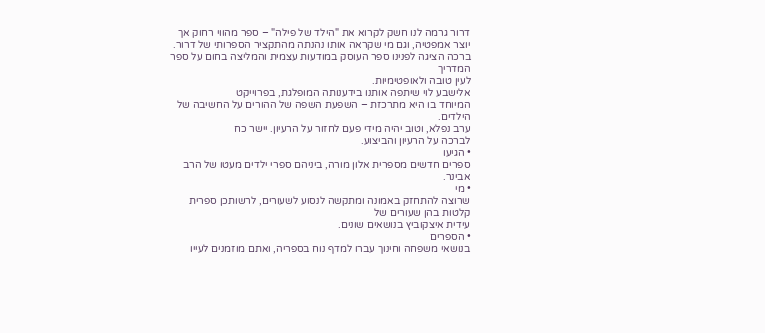דרור גרמה לנו חשק לקרוא את "הילד של פילה" – ספר מהווי רחוק אך
יוצר אמפטיה, וגם מי שקראה אותו נהנתה מהתקציר הספרותי של דרור.
ברכה הציגה לפנינו ספר העוסק במודעות עצמית והמליצה בחום על ספר המדריך
לעין טובה ולאופטימיות.
אלישבע לוי שיתפה אותנו בידענותה המופלגת, בפרוייקט
המיוחד בו היא מתרכזת – השפעת השפה של ההורים על החשיבה של הילדים.
ערב נפלא, וטוב יהיה מידי פעם לחזור על הרעיון. יישר כח
לברכה על הרעיון והביצוע.
• הגיעו
ספרים חדשים מספרית אלון מורה, ביניהם ספרי ילדים מעטו של הרב אבינר.
• מי
שרוצה להתחזק באמונה ומתקשה לנסוע לשעורים, לרשותכן ספרית קלטות בהן שעורים של
עידית איצקוביץ בנושאים שונים.
• הספרים
בנושאי משפחה וחינוך עברו למדף נוח בספריה, ואתם מוזמנים לעייו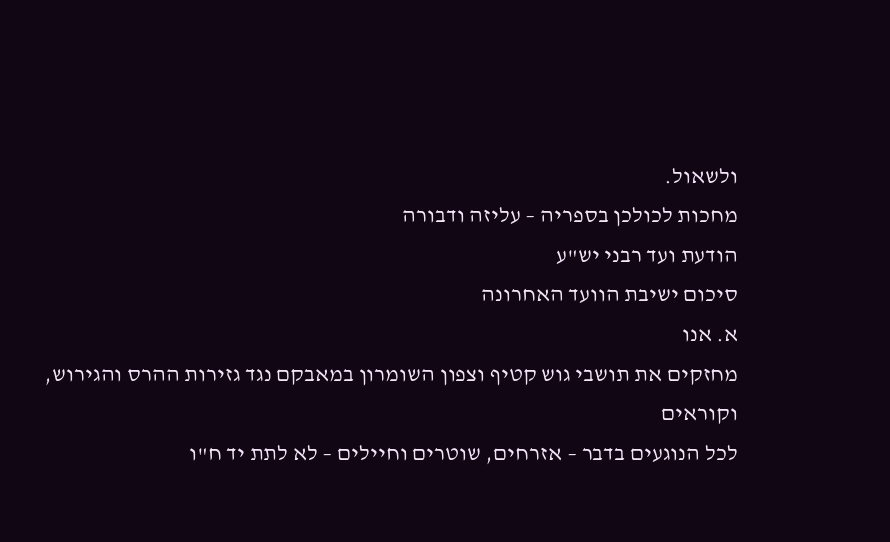ולשאול.
מחכות לכולכן בספריה – עליזה ודבורה
הודעת ועד רבני יש"ע
סיכום ישיבת הוועד האחרונה
א. אנו
מחזקים את תושבי גוש קטיף וצפון השומרון במאבקם נגד גזירות ההרס והגירוש, וקוראים
לכל הנוגעים בדבר – אזרחים, שוטרים וחיילים – לא לתת יד ח"ו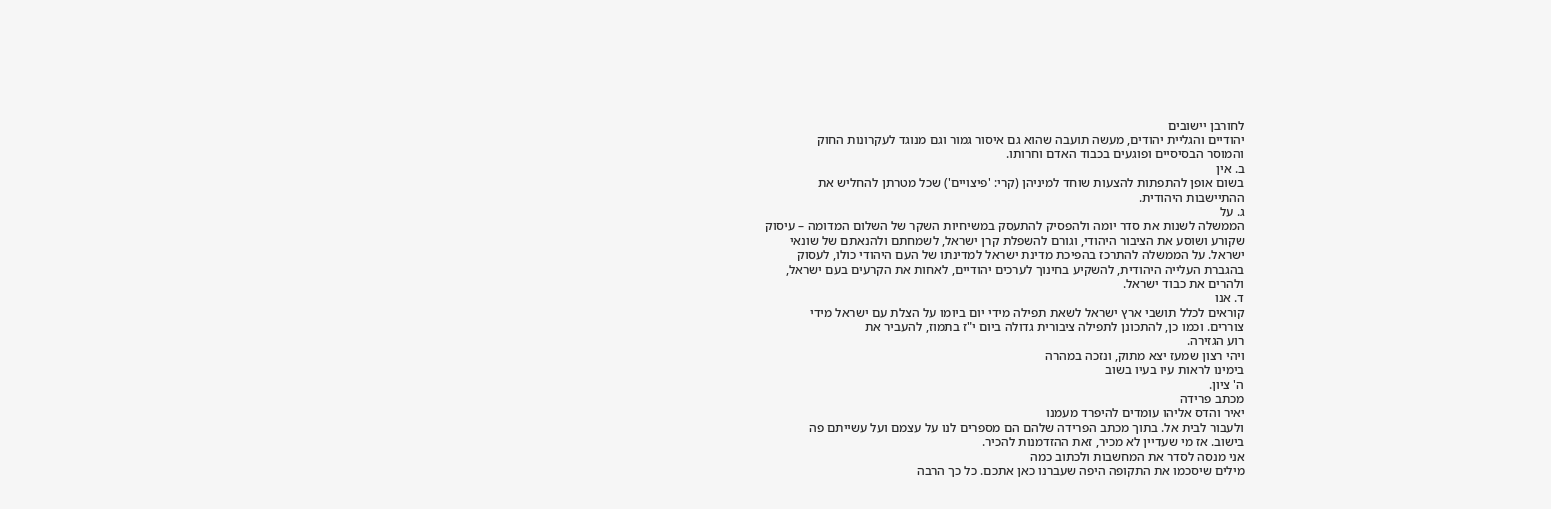לחורבן יישובים
יהודיים והגליית יהודים, מעשה תועבה שהוא גם איסור גמור וגם מנוגד לעקרונות החוק
והמוסר הבסיסיים ופוגעים בכבוד האדם וחרותו.
ב. אין
בשום אופן להתפתות להצעות שוחד למיניהן (קרי: 'פיצויים') שכל מטרתן להחליש את
ההתיישבות היהודית.
ג. על
הממשלה לשנות את סדר יומה ולהפסיק להתעסק במשיחיות השקר של השלום המדומה – עיסוק
שקורע ושוסע את הציבור היהודי, וגורם להשפלת קרן ישראל, לשמחתם ולהנאתם של שונאי
ישראל. על הממשלה להתרכז בהפיכת מדינת ישראל למדינתו של העם היהודי כולו, לעסוק
בהגברת העלייה היהודית, להשקיע בחינוך לערכים יהודיים, לאחות את הקרעים בעם ישראל,
ולהרים את כבוד ישראל.
ד. אנו
קוראים לכלל תושבי ארץ ישראל לשאת תפילה מידי יום ביומו על הצלת עם ישראל מידי
צוררים. וכמו כן, להתכונן לתפילה ציבורית גדולה ביום י"ז בתמוז, להעביר את
רוע הגזירה.
ויהי רצון שמעז יצא מתוק, ונזכה במהרה
בימינו לראות עיו בעיו בשוב
ה' ציון.
מכתב פרידה
יאיר והדס אליהו עומדים להיפרד מעמנו
ולעבור לבית אל. בתוך מכתב הפרידה שלהם הם מספרים לנו על עצמם ועל עשייתם פה
בישוב. אז מי שעדיין לא מכיר, זאת ההזדמנות להכיר.
אני מנסה לסדר את המחשבות ולכתוב כמה
מילים שיסכמו את התקופה היפה שעברנו כאן אתכם. כל כך הרבה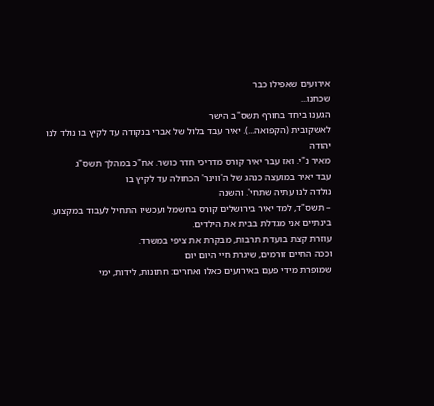אירועים שאפילו כבר
שכחנו...
הגענו ביחד בחורף תשס"ב הישר
לאשקובית (הקפואה...). יאיר עבד בלול של אברי בנקודה עד לקיץ בו נולד לנו יהודה
מאיר נ"י. ואז עבר יאיר קורס מדריכי חדר כושר. אח"כ במהלך תשס"ג
עבד יאיר במועצה כנהג של ה'ווינר' הכחולה עד לקיץ בו
נולדה לנו עתיה שתחי'. והשנה
– תשס"ד, למד יאיר בירושלים קורס בחשמל ועכשיו התחיל לעבוד במקצוע.
בינתיים אני מגדלת בבית את הילדים.
עוזרת קצת בועדת תרבות, מבקרת את ציפי במשרד.
וככה החיים זורמים, שיגרת חיי היום יום
שמופרת מידי פעם באירועים כאלו ואחרים: חתונות, לידות, ימי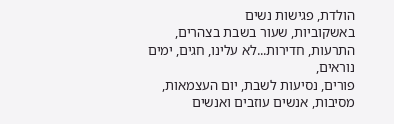הולדת, פגישות נשים
באשקוביות, שעור בשבת בצהרים, התרעות, חדירות...לא עלינו, חגים, ימים נוראים,
פורים, נסיעות לשבת, יום העצמאות, מסיבות, אנשים עוזבים ואנשים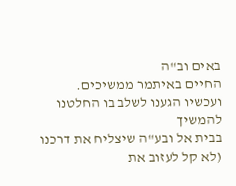באים וב"ה
החיים באיתמר ממשיכים.
ועכשיו הגענו לשלב בו החלטנו להמשיך
בבית אל ובע"ה שיצליח את דרכנו (לא קל לעזוב את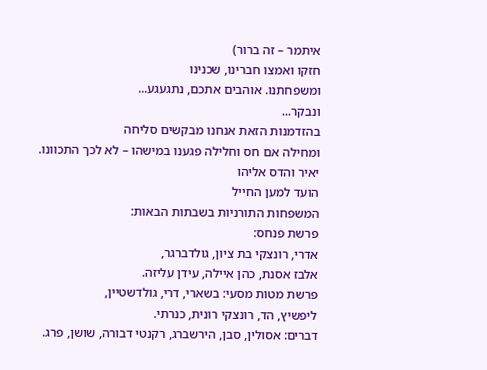איתמר – זה ברור)
חזקו ואמצו חברינו, שכנינו
ומשפחתנו. אוהבים אתכם, נתגעגע...
ונבקר...
בהזדמנות הזאת אנחנו מבקשים סליחה
ומחילה אם חס וחלילה פגענו במישהו – לא לכך התכוונו.
יאיר והדס אליהו
הועד למען החייל
המשפחות התורניות בשבתות הבאות:
פרשת פנחס:
אדרי, רונצקי בת ציון, גולדברגר,
אלבז אסנת, כהן איילה, עידן עליזה.
פרשת מטות מסעי: בשארי, דרי, גולדשטיין,
ליפשיץ, הד, רונצקי רונית, כנרתי.
דברים: אסולין, סבן, הירשברג, רקנטי דבורה, שושן, פרג.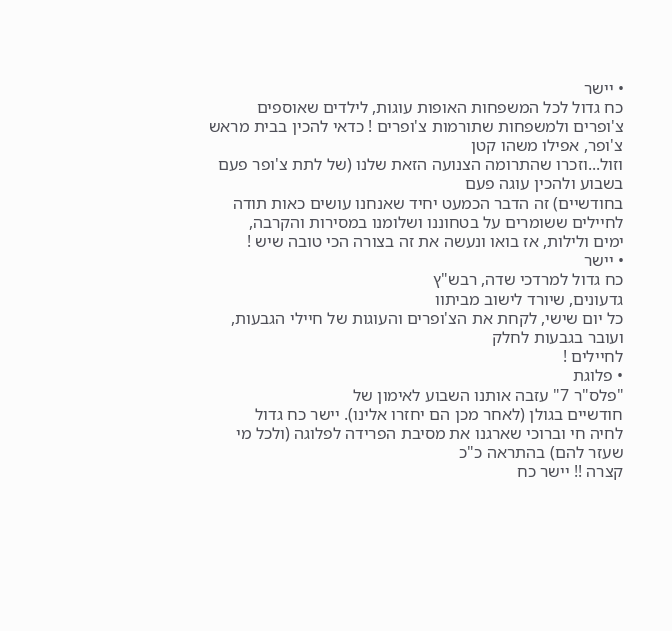• יישר
כח גדול לכל המשפחות האופות עוגות, לילדים שאוספים
צ'ופרים ולמשפחות שתורמות צ'ופרים ! כדאי להכין בבית מראש צ'ופר, אפילו משהו קטן
וזול...וזכרו שהתרומה הצנועה הזאת שלנו (של לתת צ'ופר פעם בשבוע ולהכין עוגה פעם
בחודשיים) זה הדבר הכמעט יחיד שאנחנו עושים כאות תודה
לחיילים ששומרים על בטחוננו ושלומנו במסירות והקרבה,
ימים ולילות, אז בואו ונעשה את זה בצורה הכי טובה שיש !
• יישר
כח גדול למרדכי שדה, רבש"ץ
גדעונים, שיורד לישוב מביתוו
כל יום שישי, לקחת את הצ'ופרים והעוגות של חיילי הגבעות, ועובר בגבעות לחלק
לחיילים !
• פלוגת
"פלס"ר 7" עזבה אותנו השבוע לאימון של
חודשיים בגולן (לאחר מכן הם יחזרו אלינו). יישר כח גדול
לחיה חי וברוכי שארגנו את מסיבת הפרידה לפלוגה (ולכל מי שעזר להם) בהתראה כ"כ
קצרה !! יישר כח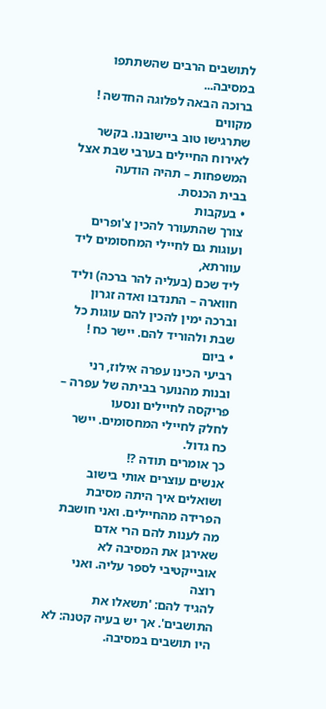לתושבים הרבים שהשתתפו במסיבה...
ברוכה הבאה לפלוגה החדשה ! מקווים
שתרגישו טוב ביישובנו. בקשר לאירוח החיילים בערבי שבת אצל המשפחות – תהיה הודעה
בבית הכנסת.
• בעקבות
צורך שהתעורר להכין צ'ופרים ועוגות גם לחיילי המחסומים ליד עוורתא,
ליד שכם (בעליה להר ברכה) וליד חווארה – התנדבו ואדה זגרון וברכה ימין להכין להם עוגות כל שבת ולהוריד להם. יישר כח !
• ביום
רביעי הכינו עפרה אילוז, רני
ובנות מהנוער בביתה של עפרה – פריקסה לחיילים ונסעו
לחלק לחיילי המחסומים. יישר כח גדול.
כך אומרים תודה ?!
אנשים עוצרים אותי בישוב ושואלים איך היתה מסיבת הפרידה מהחיילים. ואני חושבת מה לענות להם הרי אדם
שאירגן את המסיבה לא אובייקטיבי לספר עליה. ואני רוצה
להגיד להם: 'תשאלו את התושבים'. אך יש בעיה קטנה: לא היו תושבים במסיבה.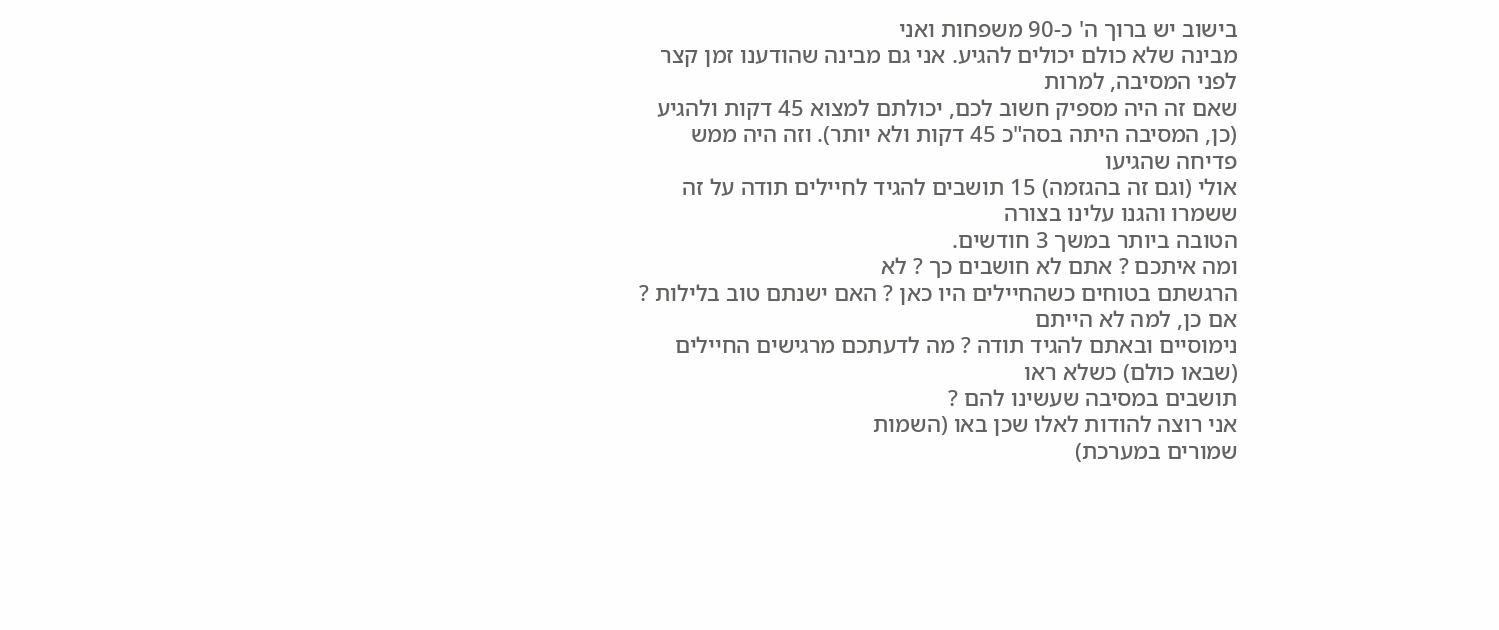בישוב יש ברוך ה' כ-90 משפחות ואני
מבינה שלא כולם יכולים להגיע. אני גם מבינה שהודענו זמן קצר לפני המסיבה, למרות
שאם זה היה מספיק חשוב לכם, יכולתם למצוא 45 דקות ולהגיע (כן, המסיבה היתה בסה"כ 45 דקות ולא יותר). וזה היה ממש פדיחה שהגיעו
אולי (וגם זה בהגזמה) 15 תושבים להגיד לחיילים תודה על זה ששמרו והגנו עלינו בצורה
הטובה ביותר במשך 3 חודשים.
ומה איתכם ? אתם לא חושבים כך ? לא
הרגשתם בטוחים כשהחיילים היו כאן ? האם ישנתם טוב בלילות ? אם כן, למה לא הייתם
נימוסיים ובאתם להגיד תודה ? מה לדעתכם מרגישים החיילים (שבאו כולם) כשלא ראו
תושבים במסיבה שעשינו להם ?
אני רוצה להודות לאלו שכן באו (השמות
שמורים במערכת)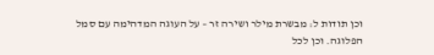וכן תודות ל: מבשרת מילר ושירה זר – על העוגה המדהימה עם סמל
הפלוגה. וכן לכל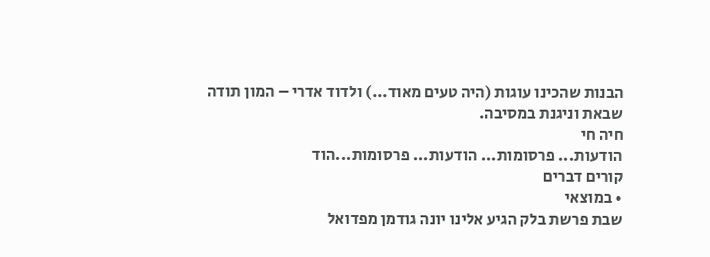הבנות שהכינו עוגות (היה טעים מאוד...) ולדוד אדרי – המון תודה
שבאת וניגנת במסיבה.
חיה חי
הודעות... פרסומות... הודעות... פרסומות...הוד
קורים דברים
• במוצאי
שבת פרשת בלק הגיע אלינו יונה גודמן מפדואל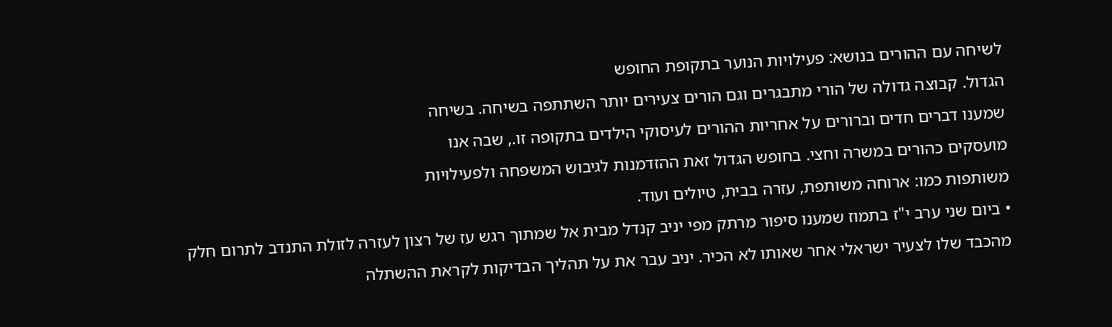לשיחה עם ההורים בנושא: פעילויות הנוער בתקופת החופש
הגדול. קבוצה גדולה של הורי מתבגרים וגם הורים צעירים יותר השתתפה בשיחה. בשיחה
שמענו דברים חדים וברורים על אחריות ההורים לעיסוקי הילדים בתקופה זו., שבה אנו
מועסקים כהורים במשרה וחצי. בחופש הגדול זאת ההזדמנות לגיבוש המשפחה ולפעילויות
משותפות כמו: ארוחה משותפת, עזרה בבית, טיולים ועוד.
• ביום שני ערב י"ז בתמוז שמענו סיפור מרתק מפי יניב קנדל מבית אל שמתוך רגש עז של רצון לעזרה לזולת התנדב לתרום חלק מהכבד שלו לצעיר ישראלי אחר שאותו לא הכיר. יניב עבר את על תהליך הבדיקות לקראת ההשתלה